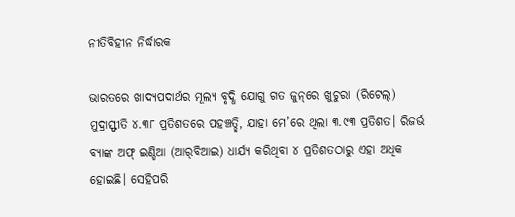ନୀତିବିହୀନ ନିର୍ଦ୍ଧାରକ

ଭାରତରେ ଖାଦ୍ୟପଦାର୍ଥର ମୂଲ୍ୟ ବୃଦ୍ଧି ଯୋଗୁ ଗତ ଜୁନ୍‌ରେ ଖୁଚୁରା (ରିଟେଲ୍‌) ମୁଦ୍ରାସ୍ଫୀତି ୪.୩୮ ପ୍ରତିଶତରେ ପହଞ୍ଚତ୍ଛି, ଯାହା ମେ’ରେ ଥିଲା ୩.୯୩ ପ୍ରତିଶତ। ରିଜର୍ଭ ବ୍ୟାଙ୍କ ଅଫ୍‌ ଇଣ୍ଡିଆ (ଆର୍‌ବିଆଇ) ଧାର୍ଯ୍ୟ କରିଥିବା ୪ ପ୍ରତିଶତଠାରୁ ଏହା ଅଧିକ ହୋଇଛି। ସେହିପରି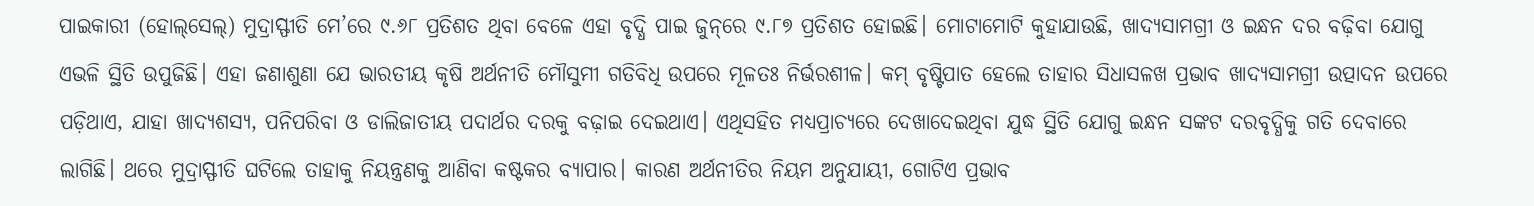ପାଇକାରୀ (ହୋଲ୍‌ସେଲ୍‌) ମୁଦ୍ରାସ୍ଫୀତି ମେ’ରେ ୯.୬୮ ପ୍ରତିଶତ ଥିବା ବେଳେ ଏହା ବୃଦ୍ଧି ପାଇ ଜୁନ୍‌ରେ ୯.୮୭ ପ୍ରତିଶତ ହୋଇଛି। ମୋଟାମୋଟି କୁହାଯାଉଛି, ଖାଦ୍ୟସାମଗ୍ରୀ ଓ ଇନ୍ଧନ ଦର ବଢ଼ିବା ଯୋଗୁ ଏଭଳି ସ୍ଥିତି ଉପୁଜିଛି। ଏହା ଜଣାଶୁଣା ଯେ ଭାରତୀୟ କୃଷି ଅର୍ଥନୀତି ମୌସୁମୀ ଗତିବିଧି ଉପରେ ମୂଳତଃ ନିର୍ଭରଶୀଳ। କମ୍‌ ବୃଷ୍ଟିପାତ ହେଲେ ତାହାର ସିଧାସଳଖ ପ୍ରଭାବ ଖାଦ୍ୟସାମଗ୍ରୀ ଉତ୍ପାଦନ ଉପରେ ପଡ଼ିଥାଏ, ଯାହା ଖାଦ୍ୟଶସ୍ୟ, ପନିପରିବା ଓ ଡାଲିଜାତୀୟ ପଦାର୍ଥର ଦରକୁ ବଢ଼ାଇ ଦେଇଥାଏ। ଏଥିସହିତ ମଧ୍ୟପ୍ରାଚ୍ୟରେ ଦେଖାଦେଇଥିବା ଯୁଦ୍ଧ ସ୍ଥିତି ଯୋଗୁ ଇନ୍ଧନ ସଙ୍କଟ ଦରବୃଦ୍ଧିକୁ ଗତି ଦେବାରେ ଲାଗିଛି। ଥରେ ମୁଦ୍ରାସ୍ଫୀତି ଘଟିଲେ ତାହାକୁ ନିୟନ୍ତ୍ରଣକୁ ଆଣିବା କଷ୍ଟକର ବ୍ୟାପାର। କାରଣ ଅର୍ଥନୀତିର ନିୟମ ଅନୁଯାୟୀ, ଗୋଟିଏ ପ୍ରଭାବ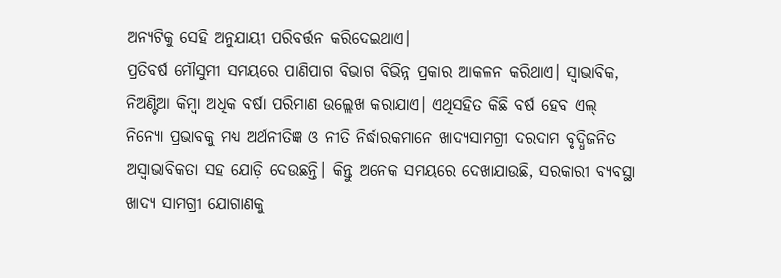ଅନ୍ୟଟିକୁ ସେହି ଅନୁଯାୟୀ ପରିବର୍ତ୍ତନ କରିଦେଇଥାଏ।
ପ୍ରତିବର୍ଷ ମୌସୁମୀ ସମୟରେ ପାଣିପାଗ ବିଭାଗ ବିଭିନ୍ନ ପ୍ରକାର ଆକଳନ କରିଥାଏ। ସ୍ବାଭାବିକ, ନିଅଣ୍ଟିଆ କିମ୍ବା ଅଧିକ ବର୍ଷା ପରିମାଣ ଉଲ୍ଲେଖ କରାଯାଏ। ଏଥିସହିତ କିଛି ବର୍ଷ ହେବ ଏଲ୍‌ ନିନ୍ୟୋ ପ୍ରଭାବକୁ ମଧ୍ୟ ଅର୍ଥନୀତିଜ୍ଞ ଓ ନୀତି ନିର୍ଦ୍ଧାରକମାନେ ଖାଦ୍ୟସାମଗ୍ରୀ ଦରଦାମ ବୃଦ୍ଧିଜନିତ ଅସ୍ବାଭାବିକତା ସହ ଯୋଡ଼ି ଦେଉଛନ୍ତି। କିନ୍ତୁ ଅନେକ ସମୟରେ ଦେଖାଯାଉଛି, ସରକାରୀ ବ୍ୟବସ୍ଥା ଖାଦ୍ୟ ସାମଗ୍ରୀ ଯୋଗାଣକୁ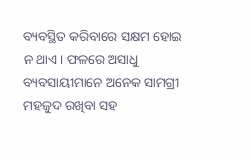ବ୍ୟବସ୍ଥିତ କରିବାରେ ସକ୍ଷମ ହୋଇ ନ ଥାଏ। ଫଳରେ ଅସାଧୁ ବ୍ୟବସାୟୀମାନେ ଅନେକ ସାମଗ୍ରୀ ମହଜୁଦ ରଖିବା ସହ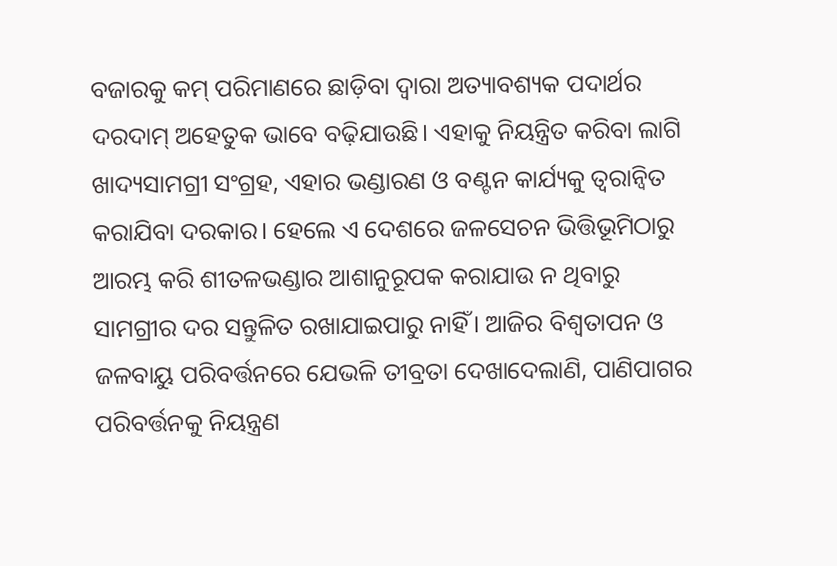ବଜାରକୁ କମ୍‌ ପରିମାଣରେ ଛାଡ଼ିବା ଦ୍ୱାରା ଅତ୍ୟାବଶ୍ୟକ ପଦାର୍ଥର ଦରଦାମ୍‌ ଅହେତୁକ ଭାବେ ବଢ଼ିଯାଉଛି। ଏହାକୁ ନିୟନ୍ତ୍ରିତ କରିବା ଲାଗି ଖାଦ୍ୟସାମଗ୍ରୀ ସଂଗ୍ରହ, ଏହାର ଭଣ୍ଡାରଣ ଓ ବଣ୍ଟନ କାର୍ଯ୍ୟକୁ ତ୍ୱରାନ୍ବିତ କରାଯିବା ଦରକାର। ହେଲେ ଏ ଦେଶରେ ଜଳସେଚନ ଭିତ୍ତିଭୂମିଠାରୁ ଆରମ୍ଭ କରି ଶୀତଳଭଣ୍ଡାର ଆଶାନୁରୂପକ କରାଯାଉ ନ ଥିବାରୁ ସାମଗ୍ରୀର ଦର ସନ୍ତୁଳିତ ରଖାଯାଇପାରୁ ନାହିଁ। ଆଜିର ବିଶ୍ୱତାପନ ଓ ଜଳବାୟୁ ପରିବର୍ତ୍ତନରେ ଯେଭଳି ତୀବ୍ରତା ଦେଖାଦେଲାଣି, ପାଣିପାଗର ପରିବର୍ତ୍ତନକୁ ନିୟନ୍ତ୍ରଣ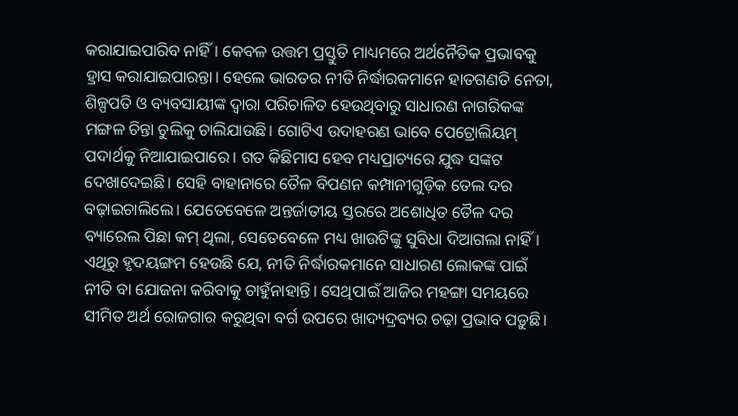କରାଯାଇପାରିବ ନାହିଁ। କେବଳ ଉତ୍ତମ ପ୍ରସ୍ତୁତି ମାଧ୍ୟମରେ ଅର୍ଥନୈତିକ ପ୍ରଭାବକୁ ହ୍ରାସ କରାଯାଇପାରନ୍ତା। ହେଲେ ଭାରତର ନୀତି ନିର୍ଦ୍ଧାରକମାନେ ହାତଗଣତି ନେତା, ଶିଳ୍ପପତି ଓ ବ୍ୟବସାୟୀଙ୍କ ଦ୍ୱାରା ପରିଚାଳିତ ହେଉଥିବାରୁ ସାଧାରଣ ନାଗରିକଙ୍କ ମଙ୍ଗଳ ଚିନ୍ତା ଚୁଲିକୁ ଚାଲିଯାଉଛି। ଗୋଟିଏ ଉଦାହରଣ ଭାବେ ପେଟ୍ରୋଲିୟମ୍‌ ପଦାର୍ଥକୁ ନିଆଯାଇପାରେ। ଗତ କିଛିମାସ ହେବ ମଧ୍ୟପ୍ରାଚ୍ୟରେ ଯୁଦ୍ଧ ସଙ୍କଟ ଦେଖାଦେଇଛି। ସେହି ବାହାନାରେ ତୈଳ ବିପଣନ କମ୍ପାନୀଗୁଡ଼ିକ ତେଲ ଦର ବଢ଼ାଇଚାଲିଲେ। ଯେତେବେଳେ ଅନ୍ତର୍ଜାତୀୟ ସ୍ତରରେ ଅଶୋଧିତ ତୈଳ ଦର ବ୍ୟାରେଲ ପିଛା କମ୍‌ ଥିଲା, ସେତେବେଳେ ମଧ୍ୟ ଖାଉଟିଙ୍କୁ ସୁବିଧା ଦିଆଗଲା ନାହିଁ। ଏଥିରୁ ହୃଦୟଙ୍ଗମ ହେଉଛି ଯେ, ନୀତି ନିର୍ଦ୍ଧାରକମାନେ ସାଧାରଣ ଲୋକଙ୍କ ପାଇଁ ନୀତି ବା ଯୋଜନା କରିବାକୁ ଚାହୁଁନାହାନ୍ତି। ସେଥିପାଇଁ ଆଜିର ମହଙ୍ଗା ସମୟରେ ସୀମିତ ଅର୍ଥ ରୋଜଗାର କରୁଥିବା ବର୍ଗ ଉପରେ ଖାଦ୍ୟଦ୍ରବ୍ୟର ଚଢ଼ା ପ୍ରଭାବ ପଡ଼ୁଛି।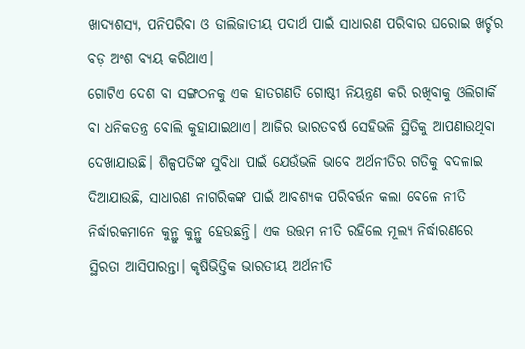ଖାଦ୍ୟଶସ୍ୟ, ପନିପରିବା ଓ ଡାଲିଜାତୀୟ ପଦାର୍ଥ ପାଇଁ ସାଧାରଣ ପରିବାର ଘରୋଇ ଖର୍ଚ୍ଚର ବଡ଼ ଅଂଶ ବ୍ୟୟ କରିଥାଏ।
ଗୋଟିଏ ଦେଶ ବା ସଙ୍ଗଠନକୁ ଏକ ହାତଗଣତି ଗୋଷ୍ଠୀ ନିୟନ୍ତ୍ରଣ କରି ରଖିବାକୁ ଓଲିଗାର୍କି ବା ଧନିକତନ୍ତ୍ର ବୋଲି କୁହାଯାଇଥାଏ। ଆଜିର ଭାରତବର୍ଷ ସେହିଭଳି ସ୍ଥିତିକୁ ଆପଣାଉଥିବା ଦେଖାଯାଉଛି। ଶିଳ୍ପପତିଙ୍କ ସୁବିଧା ପାଇଁ ଯେଉଁଭଳି ଭାବେ ଅର୍ଥନୀତିର ଗତିକୁ ବଦଳାଇ ଦିଆଯାଉଛି, ସାଧାରଣ ନାଗରିକଙ୍କ ପାଇଁ ଆବଶ୍ୟକ ପରିବର୍ତ୍ତନ କଲା ବେଳେ ନୀତି ନିର୍ଦ୍ଧାରକମାନେ କୁନ୍ଥୁ କୁନ୍ଥୁ ହେଉଛନ୍ତି। ଏକ ଉତ୍ତମ ନୀତି ରହିଲେ ମୂଲ୍ୟ ନିର୍ଦ୍ଧାରଣରେ ସ୍ଥିରତା ଆସିପାରନ୍ତା। କୃଷିଭିତ୍ତିକ ଭାରତୀୟ ଅର୍ଥନୀତି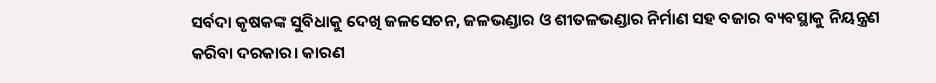ସର୍ବଦା କୃଷକଙ୍କ ସୁବିଧାକୁ ଦେଖି ଜଳସେଚନ, ଜଳଭଣ୍ଡାର ଓ ଶୀତଳଭଣ୍ଡାର ନିର୍ମାଣ ସହ ବଜାର ବ୍ୟବସ୍ଥାକୁ ନିୟନ୍ତ୍ରଣ କରିବା ଦରକାର। କାରଣ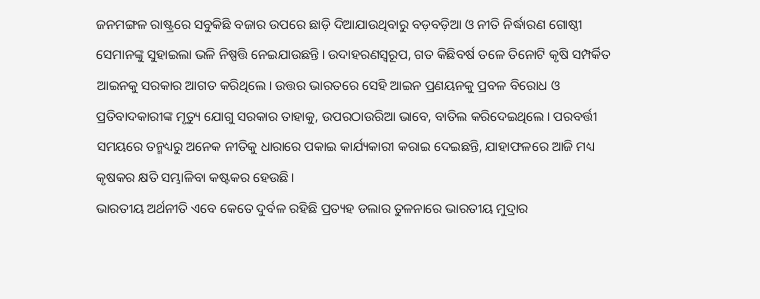ଜନମଙ୍ଗଳ ରାଷ୍ଟ୍ରରେ ସବୁକିଛି ବଜାର ଉପରେ ଛାଡ଼ି ଦିଆଯାଉଥିବାରୁ ବଡ଼ବଡ଼ିଆ ଓ ନୀତି ନିର୍ଦ୍ଧାରଣ ଗୋଷ୍ଠୀ ସେମାନଙ୍କୁ ସୁହାଇଲା ଭଳି ନିଷ୍ପତ୍ତି ନେଇଯାଉଛନ୍ତି। ଉଦାହରଣସ୍ବରୂପ, ଗତ କିଛିବର୍ଷ ତଳେ ତିନୋଟି କୃଷି ସମ୍ପର୍କିତ ଆଇନକୁ ସରକାର ଆଗତ କରିଥିଲେ। ଉତ୍ତର ଭାରତରେ ସେହି ଆଇନ ପ୍ରଣୟନକୁ ପ୍ରବଳ ବିରୋଧ ଓ ପ୍ରତିବାଦକାରୀଙ୍କ ମୃତ୍ୟୁ ଯୋଗୁ ସରକାର ତାହାକୁ, ଉପରଠାଉରିଆ ଭାବେ, ବାତିଲ କରିଦେଇଥିଲେ। ପରବର୍ତ୍ତୀ ସମୟରେ ତନ୍ମଧ୍ୟରୁ ଅନେକ ନୀତିକୁ ଧାରାରେ ପକାଇ କାର୍ଯ୍ୟକାରୀ କରାଇ ଦେଇଛନ୍ତି, ଯାହାଫଳରେ ଆଜି ମଧ୍ୟ କୃଷକର କ୍ଷତି ସମ୍ଭାଳିବା କଷ୍ଟକର ହେଉଛି।
ଭାରତୀୟ ଅର୍ଥନୀତି ଏବେ କେତେ ଦୁର୍ବଳ ରହିଛି ପ୍ରତ୍ୟହ ଡଲାର ତୁଳନାରେ ଭାରତୀୟ ମୁଦ୍ରାର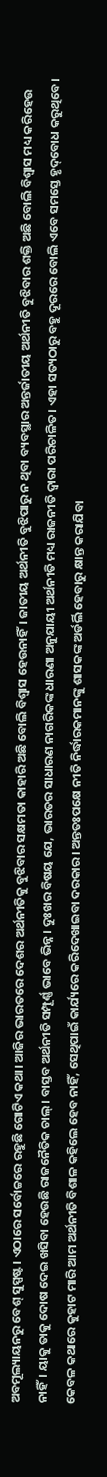ଅବମୂଲ୍ୟାୟନରୁ ବେଶ୍‌ ସୁସ୍ପଷ୍ଟ। ଏଠାରେ ସର୍ବୋଚ୍ଚରେ ରହୁଛି ଗୋଟିଏ କଥା। ଆଜିର ଭାରତରେ ଦେଶର ଅର୍ଥନୀତିକୁ ବୁଝିବାର ସକ୍ଷମତା କାହାରି ଅଛି ବୋଲି ବିଶ୍ୱାସ ହେଉନାହିଁ। ଜାତୀୟ ଅର୍ଥନୀତି ବୁଝିପାରୁ ନ ଥିବା ବ୍ୟବସ୍ଥାର ଅନ୍ତର୍ଜାତୀୟ ଅର୍ଥନୀତି ବୁଝିବାର ଶକ୍ତି ଅଛି ବୋଲି ବିଶ୍ୱାସ ମଧ୍ୟ କରିହେଉ ନାହିଁ। ୟାକୁ ତାକୁ ଦୋଷ ଦେଇ ଖସିବା ହେଉଛି ରାଜନୈତିକ ଚାଲ୍‌। ବାସ୍ତବ ଅର୍ଥନୀତି ସମ୍ପୂର୍ଣ୍ଣ ଭାବେ ଭିନ୍ନ। ଦୁଃଖର ବିଷୟ ଯେ, ଭାରତର ସାଧାରଣ ନାଗରିକଙ୍କ ଧାରଣା ଅନୁଯାୟୀ ଅର୍ଥନୀତି ମଧ୍ୟ ରାଜନୀତି ଦ୍ୱାରା ପରିଚାଳିତ। ଏହା ସତ୍ୟଠାରୁ ବହୁ ଦୂରରେ ବୋଲି ଏବେ ସମସ୍ତେ ହୃଦ୍‌ବୋଧ କରୁଥିବେ। କେବଳ କଥାରେ କୁହାଟ ମାରି ଆମ ଅର୍ଥନୀତି ବିଶାଳ କହିଲେ ହେବ ନାହିଁ, ସେଥିପାଇଁ କାର୍ଯ୍ୟରେ କରିଦେଖାଇବା ଦରକାର। ଅନ୍ତତଃପକ୍ଷେ ନୀତି ନିର୍ଦ୍ଧାରକମାନଙ୍କୁ ଶାସକଙ୍କ ଅର୍ଡର୍ଲି ହେବାରୁ କ୍ଷାନ୍ତ କରାଯିବା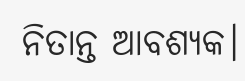ନିତାନ୍ତ ଆବଶ୍ୟକ।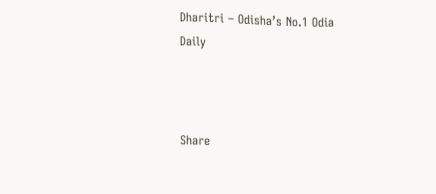Dharitri – Odisha’s No.1 Odia Daily



Share